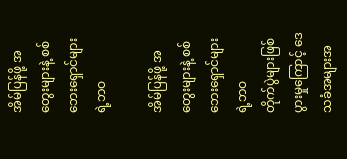အိမ်ပြန်ဖို့ အတွေးများနဲ့ စစ်ဘေးရှောင်များရဲ့ဘဝ

အိမ်ပြန်ဖို့ အတွေးများနဲ့ စစ်ဘေးရှောင်များရဲ့ဘဝ
တိုက်ပွဲများဖြစ်ပွားမှုကြောင့် ဒေသခံအများအ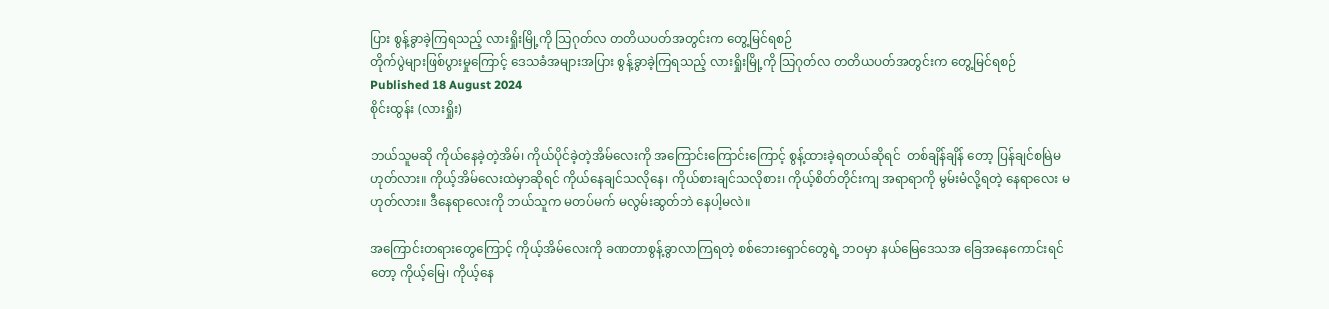ပြား စွန့်ခွာခဲ့ကြရသည့် လားရှိုးမြို့ကို သြဂုတ်လ တတိယပတ်အတွင်းက တွေ့မြင်ရစဉ်
တိုက်ပွဲများဖြစ်ပွားမှုကြောင့် ဒေသခံအများအပြား စွန့်ခွာခဲ့ကြရသည့် လားရှိုးမြို့ကို သြဂုတ်လ တတိယပတ်အတွင်းက တွေ့မြင်ရစဉ်
Published 18 August 2024
စိုင်းထွန်း (လားရှိုး)

ဘယ်သူမဆို ကိုယ်နေခဲ့တဲ့အိမ်၊ ကိုယ်ပိုင်ခဲ့တဲ့အိမ်လေးကို အကြောင်းကြောင်းကြောင့် စွန့်ထားခဲ့ရတယ်ဆိုရင်  တစ်ချိန်ချိန် တော့ ပြန်ချင်စမြဲမဟုတ်လား။ ကိုယ့်အိမ်လေးထဲမှာဆိုရင် ကိုယ်နေချင်သလိုနေ၊ ကိုယ်စားချင်သလိုစား၊ ကိုယ့်စိတ်တိုင်းကျ အရာရာကို မွမ်းမံလို့ရတဲ့ နေရာလေး မဟုတ်လား။ ဒီနေရာလေးကို ဘယ်သူက မတပ်မက် မလွမ်းဆွတ်ဘဲ နေပါ့မလဲ။

အကြောင်းတရားတွေကြောင့် ကိုယ့်အိမ်လေးကို ခဏတာစွန့်ခွာလာကြရတဲ့ စစ်ဘေးရှောင်တွေရဲ့ ဘဝမှာ နယ်မြေဒေသအ ခြေအနေကောင်းရင်တော့ ကိုယ့်မြေ၊ ကိုယ့်နေ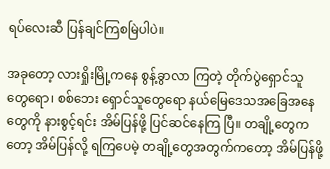ရပ်လေးဆီ ပြန်ချင်ကြစမြဲပါပဲ။

အခုတော့ လားရှိုးမြို့ကနေ စွန့်ခွာလာ ကြတဲ့ တိုက်ပွဲရှောင်သူတွေရော၊ စစ်ဘေး ရှောင်သူတွေရော နယ်မြေဒေသအခြေအနေ တွေကို နားစွင့်ရင်း အိမ်ပြန်ဖို့ ပြင်ဆင်နေကြ ပြီ။ တချို့တွေကတော့ အိမ်ပြန်လို့ ရကြပေမဲ့ တချို့တွေအတွက်ကတော့ အိမ်ပြန်ဖို့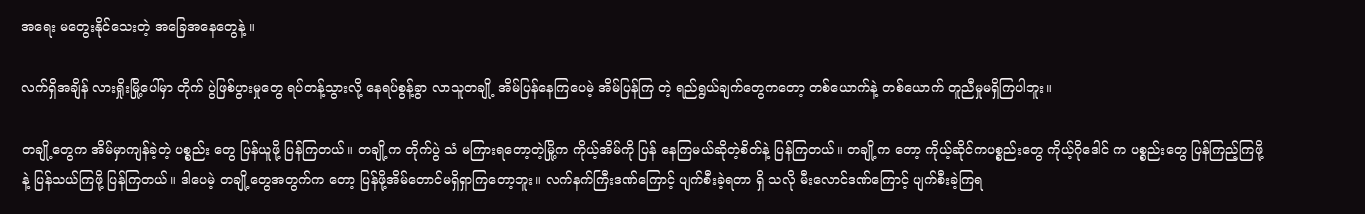အရေး မတွေးနိုင်သေးတဲ့ အခြေအနေတွေနဲ့ ။

လက်ရှိအချိန် လားရှိုးမြို့ပေါ်မှာ တိုက် ပွဲဖြစ်ပွားမှုတွေ ရပ်တန့်သွားလို့ နေရပ်စွန့်ခွာ လာသူတချို့ အိမ်ပြန်နေကြပေမဲ့ အိမ်ပြန်ကြ တဲ့ ရည်ရွယ်ချက်တွေကတော့ တစ်ယောက်နဲ့ တစ်ယောက် တူညီမှုမရှိကြပါဘူး။

တချို့တွေက အိမ်မှာကျန်ခဲ့တဲ့ ပစ္စည်း တွေ ပြန်ယူဖို့ ပြန်ကြတယ်။ တချို့က တိုက်ပွဲ သံ မကြားရတော့တဲ့မြို့က ကိုယ့်အိမ်ကို ပြန် နေကြမယ်ဆိုတဲ့စိတ်နဲ့ ပြန်ကြတယ်။ တချို့က တော့ ကိုယ့်ဆိုင်ကပစ္စည်းတွေ ကိုယ့်ဂိုဒေါင် က ပစ္စည်းတွေ ပြန်ကြည့်ကြဖို့နဲ့ ပြန်သယ်ကြဖို့ ပြန်ကြတယ်။ ဒါပေမဲ့ တချို့တွေအတွက်က တော့ ပြန်ဖို့အိမ်တောင်မရှိရှာကြတော့ဘူး။ လက်နက်ကြီးဒဏ်ကြောင့် ပျက်စီးခဲ့ရတာ ရှိ သလို မီးလောင်ဒဏ်ကြောင့် ပျက်စီးခဲ့ကြရ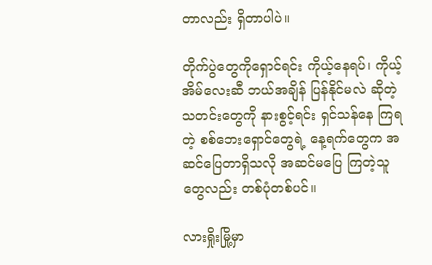တာလည်း ရှိတာပါပဲ။

တိုက်ပွဲတွေကိုရှောင်ရင်း ကိုယ့်နေရပ်၊ ကိုယ့်အိမ်လေးဆီ ဘယ်အချိန် ပြန်နိုင်မလဲ ဆိုတဲ့ သတင်းတွေကို နားစွင့်ရင်း ရှင်သန်နေ ကြရတဲ့ စစ်ဘေးရှောင်တွေရဲ့ နေ့ရက်တွေက အဆင်ပြေတာရှိသလို အဆင်မပြေ ကြတဲ့သူ တွေလည်း တစ်ပုံတစ်ပင်။

လားရှိုးမြို့မှာ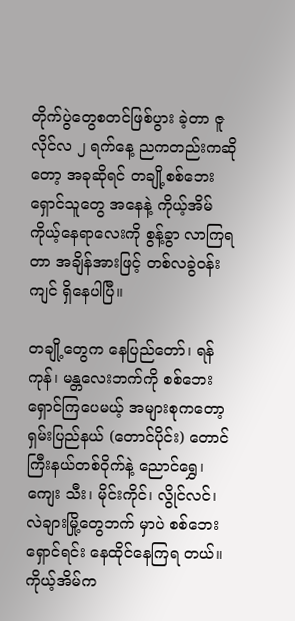တိုက်ပွဲတွေစတင်ဖြစ်ပွား ခဲ့တာ ဇူလိုင်လ ၂ ရက်နေ့ ညကတည်းကဆို တော့ အခုဆိုရင် တချို့စစ်ဘေးရှောင်သူတွေ အနေနဲ့ ကိုယ့်အိမ်ကိုယ့်နေရာလေးကို စွန့်ခွာ လာကြရတာ အချိန်အားဖြင့် တစ်လခွဲဝန်း ကျင် ရှိနေပါပြီ။

တချို့တွေက နေပြည်တော်၊ ရန်ကုန်၊ မန္တလေးဘက်ကို စစ်ဘေးရှောင်ကြပေမယ့် အများစုကတော့ ရှမ်းပြည်နယ် (တောင်ပိုင်း) တောင်ကြီးနယ်တစ်ဝိုက်နဲ့ ညောင်ရွှေ၊ ကျေး သီး၊ မိုင်းကိုင်၊ လွိုင်လင်၊ လဲချားမြို့တွေဘက် မှာပဲ စစ်ဘေးရှောင်ရင်း နေထိုင်နေကြရ တယ်။ ကိုယ့်အိမ်က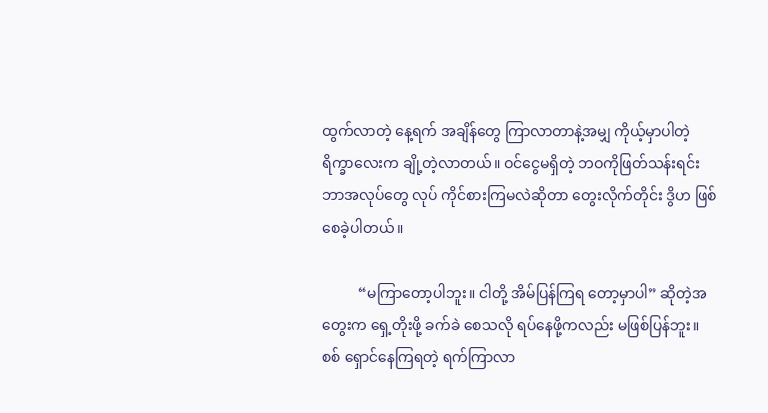ထွက်လာတဲ့ နေ့ရက် အချိန်တွေ ကြာလာတာနဲ့အမျှ ကိုယ့်မှာပါတဲ့ ရိက္ခာလေးက ချို့တဲ့လာတယ်။ ဝင်ငွေမရှိတဲ့ ဘဝကိုဖြတ်သန်းရင်း ဘာအလုပ်တွေ လုပ် ကိုင်စားကြမလဲဆိုတာ တွေးလိုက်တိုင်း ဒွိဟ ဖြစ်စေခဲ့ပါတယ်။

          “မကြာတော့ပါဘူး။ ငါတို့ အိမ်ပြန်ကြရ တော့မှာပါ” ဆိုတဲ့အတွေးက ရှေ့တိုးဖို့ ခက်ခဲ စေသလို ရပ်နေဖို့ကလည်း မဖြစ်ပြန်ဘူး။ စစ် ရှောင်နေကြရတဲ့ ရက်ကြာလာ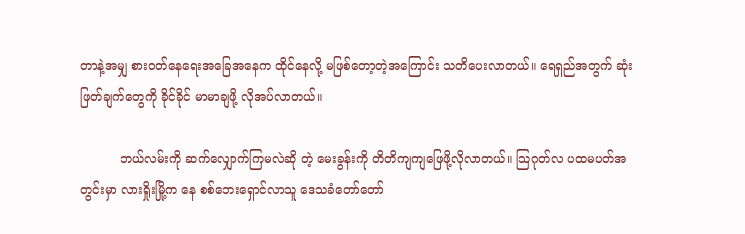တာနဲ့အမျှ စားဝတ်နေရေးအခြေအနေက ထိုင်နေလို့ မဖြစ်တော့တဲ့အကြောင်း သတိပေးလာတယ်။ ရေရှည်အတွက် ဆုံးဖြတ်ချက်တွေကို ခိုင်ခိုင် မာမာချဖို့ လိုအပ်လာတယ်။

          ဘယ်လမ်းကို ဆက်လျှောက်ကြမလဲဆို တဲ့ မေးခွန်းကို တိတိကျကျဖြေဖို့လိုလာတယ်။ သြဂုတ်လ ပထမပတ်အတွင်းမှာ လားရှိုးမြို့က နေ စစ်ဘေးရှောင်လာသူ ဒေသခံတော်တော်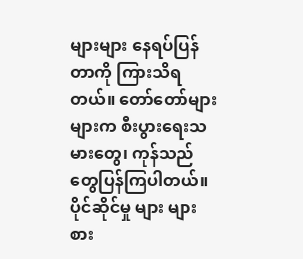များများ နေရပ်ပြန်တာကို ကြားသိရတယ်။ တော်တော်များများက စီးပွားရေးသမားတွေ၊ ကုန်သည်တွေပြန်ကြပါတယ်။ ပိုင်ဆိုင်မှု များ များစား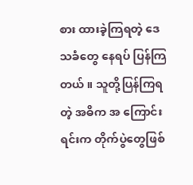စား ထားခဲ့ကြရတဲ့ ဒေသခံတွေ နေရပ် ပြန်ကြတယ်။ သူတို့ပြန်ကြရတဲ့ အဓိက အ ကြောင်းရင်းက တိုက်ပွဲတွေဖြစ်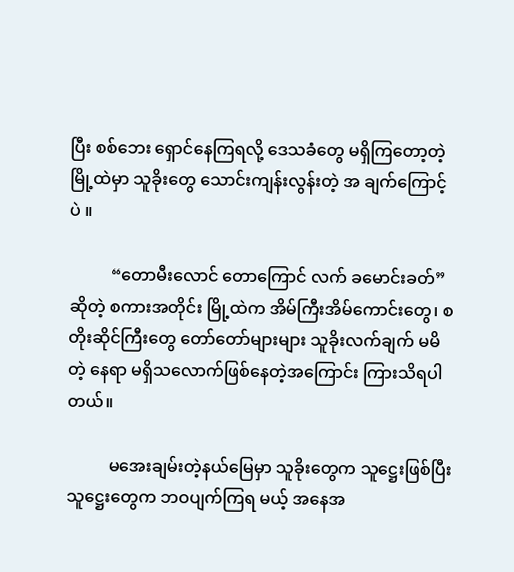ပြီး စစ်ဘေး ရှောင်နေကြရလို့ ဒေသခံတွေ မရှိကြတော့တဲ့ မြို့ထဲမှာ သူခိုးတွေ သောင်းကျန်းလွန်းတဲ့ အ ချက်ကြောင့်ပဲ ။

          “တောမီးလောင် တောကြောင် လက် ခမောင်းခတ်” ဆိုတဲ့ စကားအတိုင်း မြို့ထဲက အိမ်ကြီးအိမ်ကောင်းတွေ၊ စတိုးဆိုင်ကြီးတွေ တော်တော်များများ သူခိုးလက်ချက် မမိတဲ့ နေရာ မရှိသလောက်ဖြစ်နေတဲ့အကြောင်း ကြားသိရပါတယ်။

          မအေးချမ်းတဲ့နယ်မြေမှာ သူခိုးတွေက သူဋ္ဌေးဖြစ်ပြီး သူဋ္ဌေးတွေက ဘဝပျက်ကြရ မယ့် အနေအ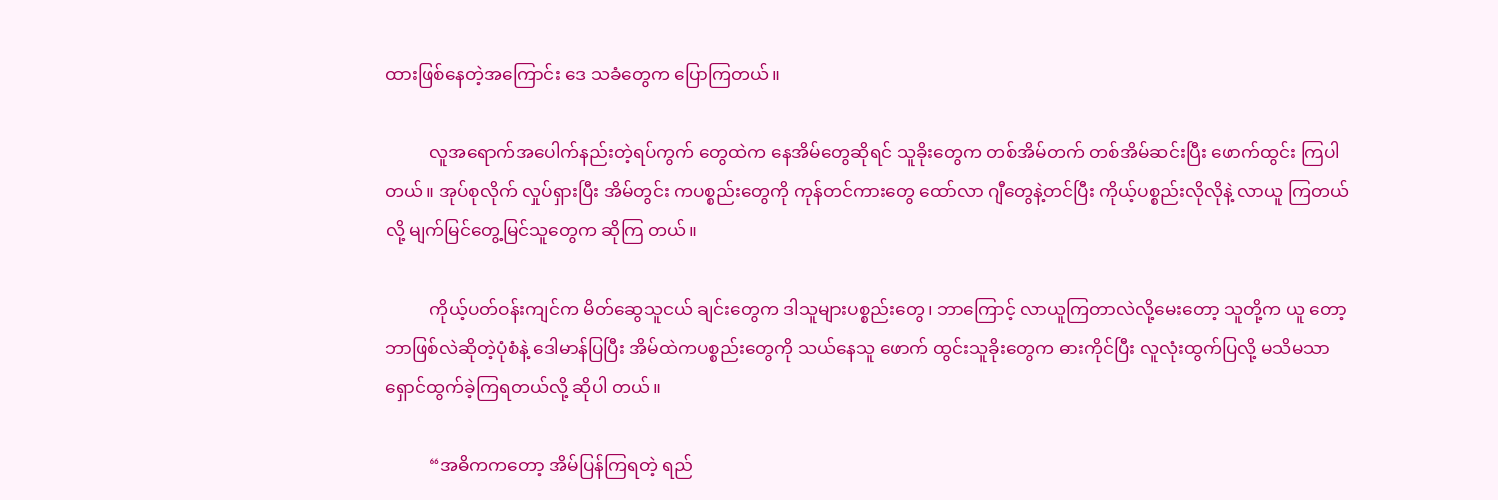ထားဖြစ်နေတဲ့အကြောင်း ဒေ သခံတွေက ပြောကြတယ်။

          လူအရောက်အပေါက်နည်းတဲ့ရပ်ကွက် တွေထဲက နေအိမ်တွေဆိုရင် သူခိုးတွေက တစ်အိမ်တက် တစ်အိမ်ဆင်းပြီး ဖောက်ထွင်း ကြပါတယ်။ အုပ်စုလိုက် လှုပ်ရှားပြီး အိမ်တွင်း ကပစ္စည်းတွေကို ကုန်တင်ကားတွေ ထော်လာ ဂျီတွေနဲ့တင်ပြီး ကိုယ့်ပစ္စည်းလိုလိုနဲ့ လာယူ ကြတယ်လို့ မျက်မြင်တွေ့မြင်သူတွေက ဆိုကြ တယ်။

          ကိုယ့်ပတ်ဝန်းကျင်က မိတ်ဆွေသူငယ် ချင်းတွေက ဒါသူများပစ္စည်းတွေ၊ ဘာကြောင့် လာယူကြတာလဲလို့မေးတော့ သူတို့က ယူ တော့ဘာဖြစ်လဲဆိုတဲ့ပုံစံနဲ့ ဒေါမာန်ပြပြီး အိမ်ထဲကပစ္စည်းတွေကို သယ်နေသူ ဖောက် ထွင်းသူခိုးတွေက ဓားကိုင်ပြီး လူလုံးထွက်ပြလို့ မသိမသာ ရှောင်ထွက်ခဲ့ကြရတယ်လို့ ဆိုပါ တယ်။

          “အဓိကကတော့ အိမ်ပြန်ကြရတဲ့ ရည်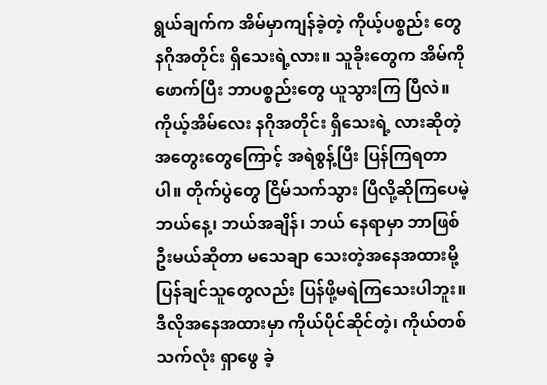ရွယ်ချက်က အိမ်မှာကျန်ခဲ့တဲ့ ကိုယ့်ပစ္စည်း တွေ နဂိုအတိုင်း ရှိသေးရဲ့လား။ သူခိုးတွေက အိမ်ကိုဖောက်ပြီး ဘာပစ္စည်းတွေ ယူသွားကြ ပြီလဲ။ ကိုယ့်အိမ်လေး နဂိုအတိုင်း ရှိသေးရဲ့ လားဆိုတဲ့ အတွေးတွေကြောင့် အရဲစွန့်ပြီး ပြန်ကြရတာပါ။ တိုက်ပွဲတွေ ငြိမ်သက်သွား ပြီလို့ဆိုကြပေမဲ့ ဘယ်နေ့၊ ဘယ်အချိန်၊ ဘယ် နေရာမှာ ဘာဖြစ်ဦးမယ်ဆိုတာ မသေချာ သေးတဲ့အနေအထားမို့ ပြန်ချင်သူတွေလည်း ပြန်ဖို့မရဲကြသေးပါဘူး။ ဒီလိုအနေအထားမှာ ကိုယ်ပိုင်ဆိုင်တဲ့၊ ကိုယ်တစ်သက်လုံး ရှာဖွေ ခဲ့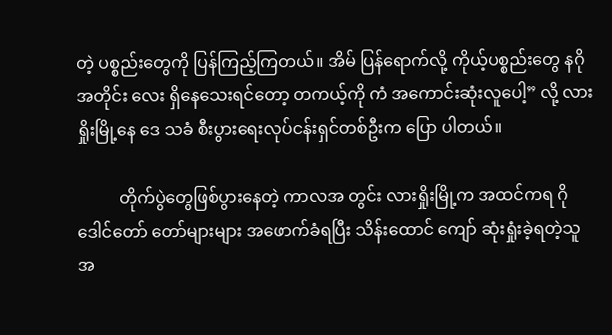တဲ့ ပစ္စည်းတွေကို ပြန်ကြည့်ကြတယ်။ အိမ် ပြန်ရောက်လို့ ကိုယ့်ပစ္စည်းတွေ နဂိုအတိုင်း လေး ရှိနေသေးရင်တော့ တကယ့်ကို ကံ အကောင်းဆုံးလူပေါ့” လို့ လားရှိုးမြို့နေ ဒေ သခံ စီးပွားရေးလုပ်ငန်းရှင်တစ်ဦးက ပြော ပါတယ်။

          တိုက်ပွဲတွေဖြစ်ပွားနေတဲ့ ကာလအ တွင်း လားရှိုးမြို့က အထင်ကရ ဂိုဒေါင်တော် တော်များများ အဖောက်ခံရပြီး သိန်းထောင် ကျော် ဆုံးရှုံးခဲ့ရတဲ့သူ အ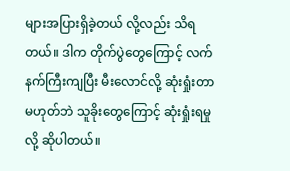များအပြားရှိခဲ့တယ် လို့လည်း သိရတယ်။ ဒါက တိုက်ပွဲတွေကြောင့် လက်နက်ကြီးကျပြီး မီးလောင်လို့ ဆုံးရှုံးတာ မဟုတ်ဘဲ သူခိုးတွေကြောင့် ဆုံးရှုံးရမှုလို့ ဆိုပါတယ်။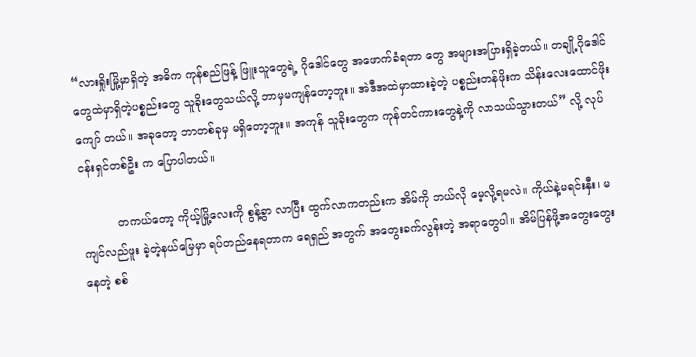“လားရှိုးမြို့မှာရှိတဲ့ အဓိက ကုန်စည်ဖြန့် ဖြူးသူတွေရဲ့ ဂိုဒေါင်တွေ အဖောက်ခံရတာ တွေ အများအပြားရှိခဲ့တယ်။ တချို့ဂိုဒေါင် တွေထဲမှာရှိတဲ့ပစ္စည်းတွေ သူခိုးတွေသယ်လို့ ဘာမှမကျန်တော့ဘူး။ အဲဒီအထဲမှာထားခဲ့တဲ့ ပစ္စည်းတန်ဖိုးက သိန်းလေးထောင်ဖိုးကျော် တယ်။ အခုတော့ ဘာတစ်ခုမှ မရှိတော့ဘူး။ အကုန် သူခိုးတွေက ကုန်တင်ကားတွေနဲ့ကို လာသယ်သွားတယ်” လို့ လုပ်ငန်းရှင်တစ်ဦး က ပြောပါတယ်။

          တကယ်တော့ ကိုယ့်မြို့လေးကို စွန့်ခွာ လာပြီး ထွက်လာကတည်းက အိမ်ကို ဘယ်လို မေ့လို့ရမလဲ။ ကိုယ်နဲ့မရင်းနှီး၊ မကျင်လည်ဖူး ခဲ့တဲ့နယ်မြေမှာ ရပ်တည်နေရတာက ရေရှည် အတွက် အတွေးခက်လွန်းတဲ့ အရာတွေပါ။ အိမ်ပြန်ဖို့အတွေးတွေးနေတဲ့ စစ်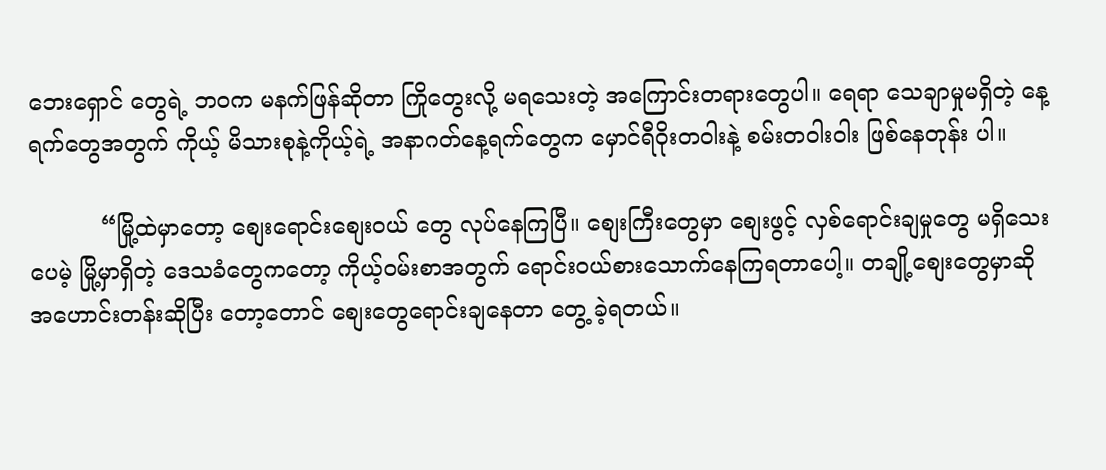ဘေးရှောင် တွေရဲ့ ဘဝက မနက်ဖြန်ဆိုတာ ကြိုတွေးလို့ မရသေးတဲ့ အကြောင်းတရားတွေပါ။ ရေရာ သေချာမှုမရှိတဲ့ နေ့ရက်တွေအတွက် ကိုယ့် မိသားစုနဲ့ကိုယ့်ရဲ့ အနာဂတ်နေ့ရက်တွေက မှောင်ရီဝိုးတဝါးနဲ့ စမ်းတဝါးဝါး ဖြစ်နေတုန်း ပါ။

          “မြို့ထဲမှာတော့ စျေးရောင်းစျေးဝယ် တွေ လုပ်နေကြပြီ။ စျေးကြီးတွေမှာ စျေးဖွင့် လှစ်ရောင်းချမှုတွေ မရှိသေးပေမဲ့ မြို့မှာရှိတဲ့ ဒေသခံတွေကတော့ ကိုယ့်ဝမ်းစာအတွက် ရောင်းဝယ်စားသောက်နေကြရတာပေါ့။ တချို့စျေးတွေမှာဆို အဟောင်းတန်းဆိုပြီး တော့တောင် စျေးတွေရောင်းချနေတာ တွေ့ ခဲ့ရတယ်။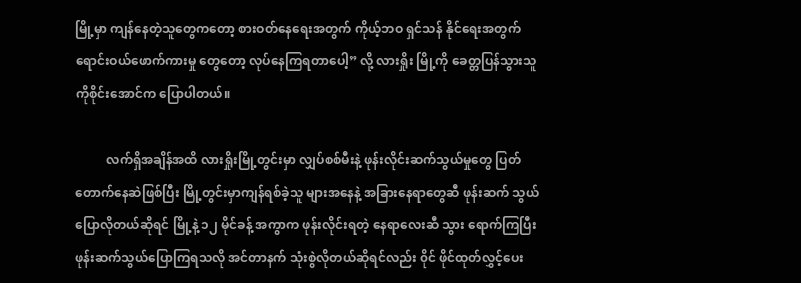မြို့မှာ ကျန်နေတဲ့သူတွေကတော့ စားဝတ်နေရေးအတွက် ကိုယ့်ဘဝ ရှင်သန် နိုင်ရေးအတွက် ရောင်းဝယ်ဖောက်ကားမှု တွေတော့ လုပ်နေကြရတာပေါ့” လို့ လားရှိုး မြို့ကို ခေတ္တပြန်သွားသူ ကိုစိုင်းအောင်က ပြောပါတယ်။

          လက်ရှိအချိန်အထိ လားရှိုးမြို့တွင်းမှာ လျှပ်စစ်မီးနဲ့ ဖုန်းလိုင်းဆက်သွယ်မှုတွေ ပြတ် တောက်နေဆဲဖြစ်ပြီး မြို့တွင်းမှာကျန်ရစ်ခဲ့သူ များအနေနဲ့ အခြားနေရာတွေဆီ ဖုန်းဆက် သွယ်ပြောလိုတယ်ဆိုရင် မြို့နဲ့ ၁၂ မိုင်ခန့် အကွာက ဖုန်းလိုင်းရတဲ့ နေရာလေးဆီ သွား ရောက်ကြပြီး ဖုန်းဆက်သွယ်ပြောကြရသလို အင်တာနက် သုံးစွဲလိုတယ်ဆိုရင်လည်း ၀ိုင် ဖိုင်ထုတ်လွှင့်ပေး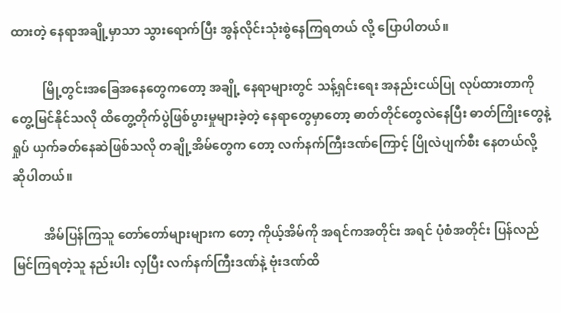ထားတဲ့ နေရာအချို့မှာသာ သွားရောက်ပြီး အွန်လိုင်းသုံးစွဲနေကြရတယ် လို့ ပြောပါတယ်။

          မြို့တွင်းအခြေအနေတွေကတော့ အချို့ နေရာများတွင် သန့်ရှင်းရေး အနည်းငယ်ပြု လုပ်ထားတာကို တွေ့မြင်နိုင်သလို ထိတွေ့တိုက်ပွဲဖြစ်ပွားမှုများခဲ့တဲ့ နေရာတွေမှာတော့ ဓာတ်တိုင်တွေလဲနေပြီး ဓာတ်ကြိုးတွေနဲ့ ရှုပ် ယှက်ခတ်နေဆဲဖြစ်သလို တချို့အိမ်တွေက တော့ လက်နက်ကြီးဒဏ်ကြောင့် ပြိုလဲပျက်စီး နေတယ်လို့ ဆိုပါတယ်။

          အိမ်ပြန်ကြသူ တော်တော်များများက တော့ ကိုယ့်အိမ်ကို အရင်ကအတိုင်း အရင် ပုံစံအတိုင်း ပြန်လည်မြင်ကြရတဲ့သူ နည်းပါး လှပြီး လက်နက်ကြီးဒဏ်နဲ့ ဗုံးဒဏ်ထိ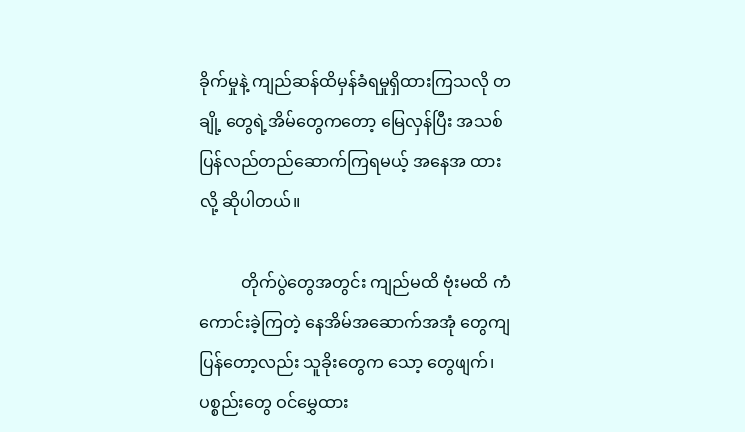ခိုက်မှုနဲ့ ကျည်ဆန်ထိမှန်ခံရမှုရှိထားကြသလို တချို့ တွေရဲ့အိမ်တွေကတော့ မြေလှန်ပြီး အသစ် ပြန်လည်တည်ဆောက်ကြရမယ့် အနေအ ထားလို့ ဆိုပါတယ်။

          တိုက်ပွဲတွေအတွင်း ကျည်မထိ ဗုံးမထိ ကံကောင်းခဲ့ကြတဲ့ နေအိမ်အဆောက်အအုံ တွေကျပြန်တော့လည်း သူခိုးတွေက သော့ တွေဖျက်၊ ပစ္စည်းတွေ ဝင်မွှေထား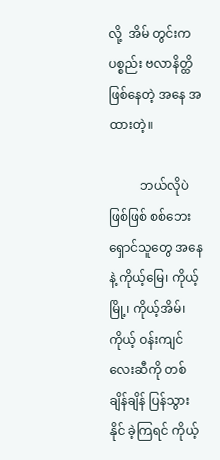လို့  အိမ် တွင်းကပစ္စည်း ဗလာနိတ္ထိဖြစ်နေတဲ့ အနေ အထားတဲ့။

          ဘယ်လိုပဲဖြစ်ဖြစ် စစ်ဘေးရှောင်သူတွေ အနေနဲ့ ကိုယ့်မြေ၊ ကိုယ့်မြို့၊ ကိုယ့်အိမ်၊ ကိုယ့် ဝန်းကျင်လေးဆီကို တစ်ချိန်ချိန် ပြန်သွားနိုင် ခဲ့ကြရင် ကိုယ့်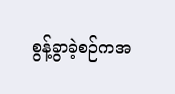စွန့်ခွာခဲ့စဉ်ကအ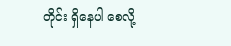တိုင်း ရှိနေပါ စေလို့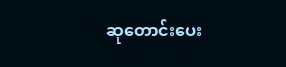ဆုတောင်းပေး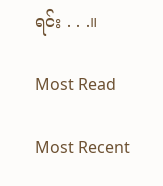ရင်း . . .။

Most Read

Most Recent